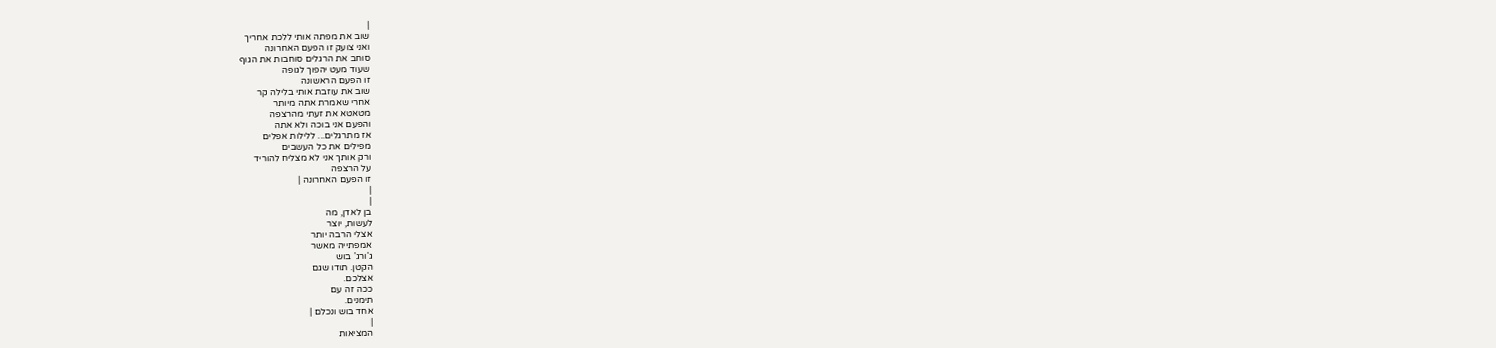|
שוב את מפתה אותי ללכת אחריך
ואני צועק זו הפעם האחרונה
סוחב את הרגלים סוחבות את הגוף
שעוד מעט יהפוך לגופה
זו הפעם הראשונה
שוב את עוזבת אותי בלילה קר
אחרי שאמרת אתה מיותר
מטאטא את זעתי מהרצפה
והפעם אני בוכה ולא אתה
אז מתרגלים... ללילות אפלים
מפילים את כל העשבים
ורק אותך אני לא מצליח להוריד
על הרצפה
זו הפעם האחרונה |
|
|
בן לאדן, מה
לעשות, יוצר
אצלי הרבה יותר
אמפתייה מאשר
ג'ורג' בוש
הקטן. תודו שגם
אצלכם.
ככה זה עם
תימנים.
אחד בוש ונכלם |
|
המציאות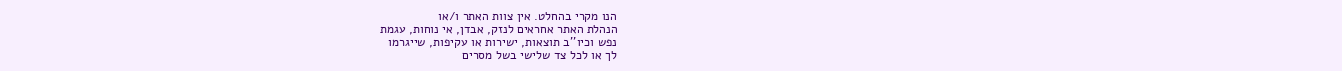הנו מקרי בהחלט. אין צוות האתר ו/או
הנהלת האתר אחראים לנזק, אבדן, אי נוחות, עגמת
נפש וכיו''ב תוצאות, ישירות או עקיפות, שייגרמו
לך או לכל צד שלישי בשל מסרים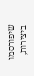שיפורסמו
ביצירות,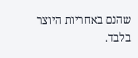שהנם באחריות היוצר בלבד.